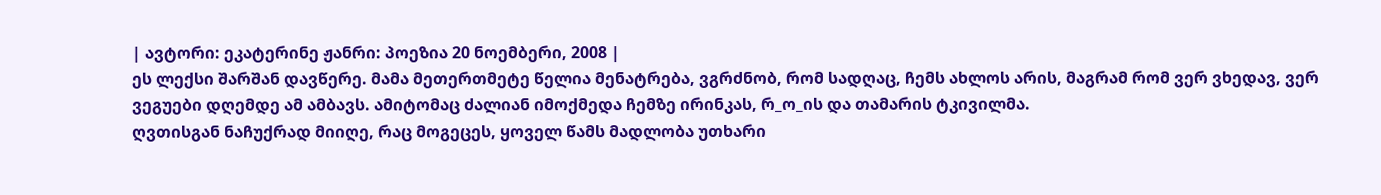| ავტორი: ეკატერინე ჟანრი: პოეზია 20 ნოემბერი, 2008 |
ეს ლექსი შარშან დავწერე. მამა მეთერთმეტე წელია მენატრება, ვგრძნობ, რომ სადღაც, ჩემს ახლოს არის, მაგრამ რომ ვერ ვხედავ, ვერ ვეგუები დღემდე ამ ამბავს. ამიტომაც ძალიან იმოქმედა ჩემზე ირინკას, რ_ო_ის და თამარის ტკივილმა.
ღვთისგან ნაჩუქრად მიიღე, რაც მოგეცეს, ყოველ წამს მადლობა უთხარი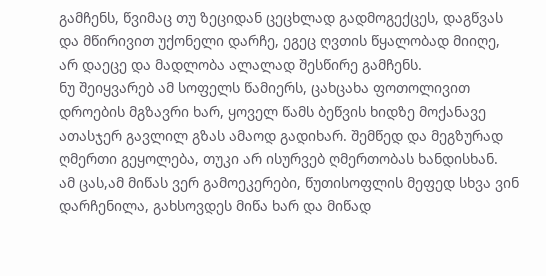გამჩენს, წვიმაც თუ ზეციდან ცეცხლად გადმოგექცეს, დაგწვას და მწირივით უქონელი დარჩე, ეგეც ღვთის წყალობად მიიღე, არ დაეცე და მადლობა ალალად შესწირე გამჩენს.
ნუ შეიყვარებ ამ სოფელს წამიერს, ცახცახა ფოთოლივით დროების მგზავრი ხარ, ყოველ წამს ბეწვის ხიდზე მოქანავე ათასჯერ გავლილ გზას ამაოდ გადიხარ. შემწედ და მეგზურად ღმერთი გეყოლება, თუკი არ ისურვებ ღმერთობას ხანდისხან.
ამ ცას,ამ მიწას ვერ გამოეკერები, წუთისოფლის მეფედ სხვა ვინ დარჩენილა, გახსოვდეს მიწა ხარ და მიწად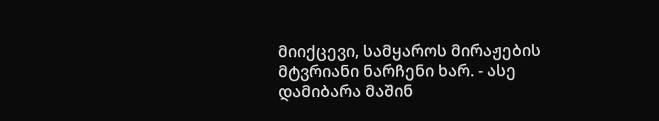მიიქცევი, სამყაროს მირაჟების მტვრიანი ნარჩენი ხარ. - ასე დამიბარა მაშინ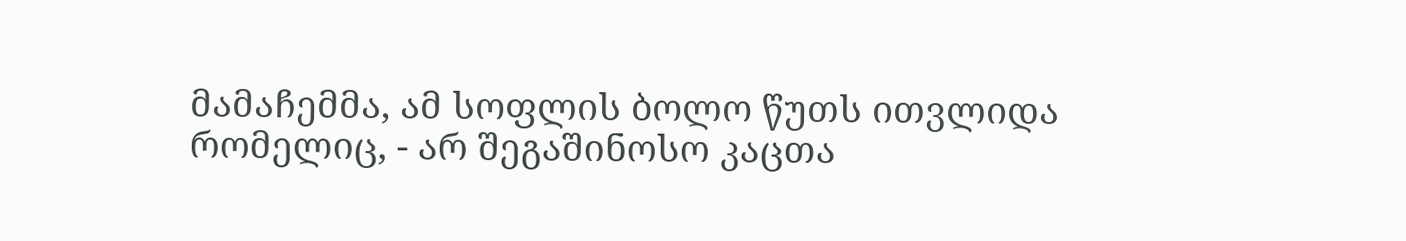მამაჩემმა, ამ სოფლის ბოლო წუთს ითვლიდა რომელიც, - არ შეგაშინოსო კაცთა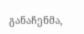განაჩენმა,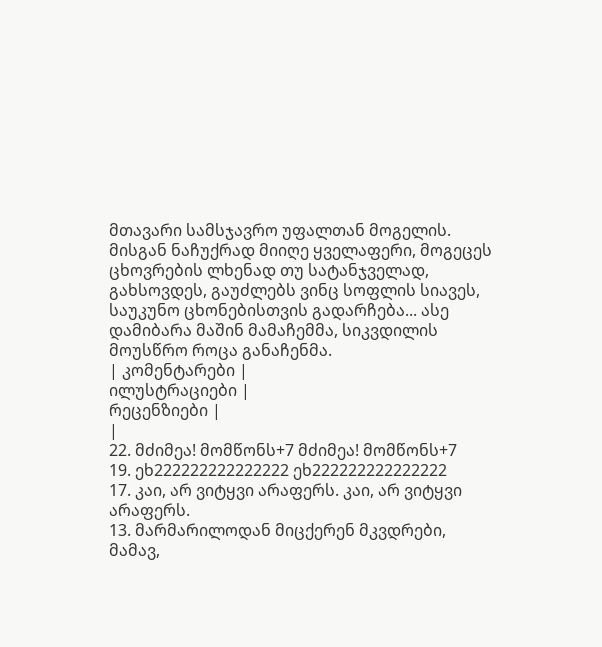მთავარი სამსჯავრო უფალთან მოგელის. მისგან ნაჩუქრად მიიღე ყველაფერი, მოგეცეს ცხოვრების ლხენად თუ სატანჯველად, გახსოვდეს, გაუძლებს ვინც სოფლის სიავეს, საუკუნო ცხონებისთვის გადარჩება... ასე დამიბარა მაშინ მამაჩემმა, სიკვდილის მოუსწრო როცა განაჩენმა.
| კომენტარები |
ილუსტრაციები |
რეცენზიები |
|
22. მძიმეა! მომწონს+7 მძიმეა! მომწონს+7
19. ეხ222222222222222 ეხ222222222222222
17. კაი, არ ვიტყვი არაფერს. კაი, არ ვიტყვი არაფერს.
13. მარმარილოდან მიცქერენ მკვდრები, მამავ,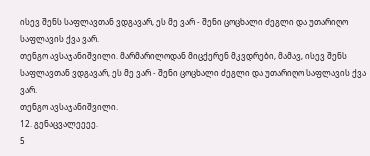ისევ შენს საფლავთან ვდგავარ, ეს მე ვარ - შენი ცოცხალი ძეგლი და უთარიღო საფლავის ქვა ვარ.
თენგო ავსაჯანიშვილი. მარმარილოდან მიცქერენ მკვდრები, მამავ, ისევ შენს საფლავთან ვდგავარ, ეს მე ვარ - შენი ცოცხალი ძეგლი და უთარიღო საფლავის ქვა ვარ.
თენგო ავსაჯანიშვილი.
12. გენაცვალეეეე.
5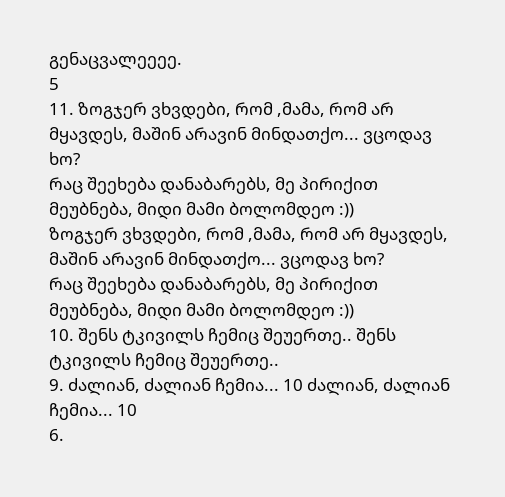გენაცვალეეეე.
5
11. ზოგჯერ ვხვდები, რომ ,მამა, რომ არ მყავდეს, მაშინ არავინ მინდათქო... ვცოდავ ხო?
რაც შეეხება დანაბარებს, მე პირიქით მეუბნება, მიდი მამი ბოლომდეო :))
ზოგჯერ ვხვდები, რომ ,მამა, რომ არ მყავდეს, მაშინ არავინ მინდათქო... ვცოდავ ხო?
რაც შეეხება დანაბარებს, მე პირიქით მეუბნება, მიდი მამი ბოლომდეო :))
10. შენს ტკივილს ჩემიც შეუერთე.. შენს ტკივილს ჩემიც შეუერთე..
9. ძალიან, ძალიან ჩემია... 10 ძალიან, ძალიან ჩემია... 10
6.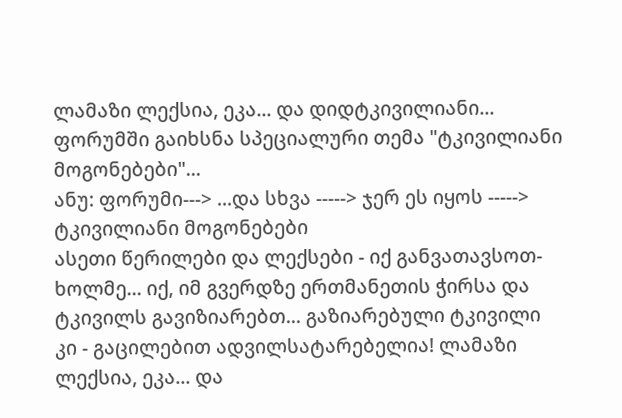ლამაზი ლექსია, ეკა... და დიდტკივილიანი... ფორუმში გაიხსნა სპეციალური თემა "ტკივილიანი მოგონებები"...
ანუ: ფორუმი---> ...და სხვა -----> ჯერ ეს იყოს -----> ტკივილიანი მოგონებები
ასეთი წერილები და ლექსები - იქ განვათავსოთ-ხოლმე... იქ, იმ გვერდზე ერთმანეთის ჭირსა და ტკივილს გავიზიარებთ... გაზიარებული ტკივილი კი - გაცილებით ადვილსატარებელია! ლამაზი ლექსია, ეკა... და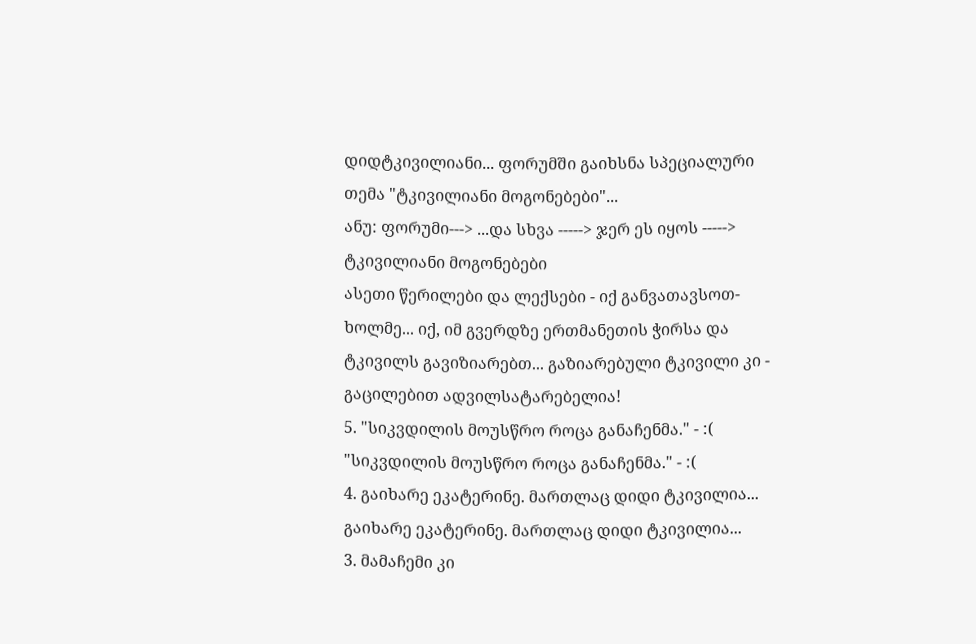დიდტკივილიანი... ფორუმში გაიხსნა სპეციალური თემა "ტკივილიანი მოგონებები"...
ანუ: ფორუმი---> ...და სხვა -----> ჯერ ეს იყოს -----> ტკივილიანი მოგონებები
ასეთი წერილები და ლექსები - იქ განვათავსოთ-ხოლმე... იქ, იმ გვერდზე ერთმანეთის ჭირსა და ტკივილს გავიზიარებთ... გაზიარებული ტკივილი კი - გაცილებით ადვილსატარებელია!
5. "სიკვდილის მოუსწრო როცა განაჩენმა." - :( "სიკვდილის მოუსწრო როცა განაჩენმა." - :(
4. გაიხარე ეკატერინე. მართლაც დიდი ტკივილია... გაიხარე ეკატერინე. მართლაც დიდი ტკივილია...
3. მამაჩემი კი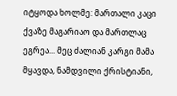იტყოდა ხოლმე: მართალი კაცი ქვაზე მაგარიაო და მართლაც ეგრეა... მეც ძალიან კარგი მამა მყავდა, ნამდვილი ქრისტიანი,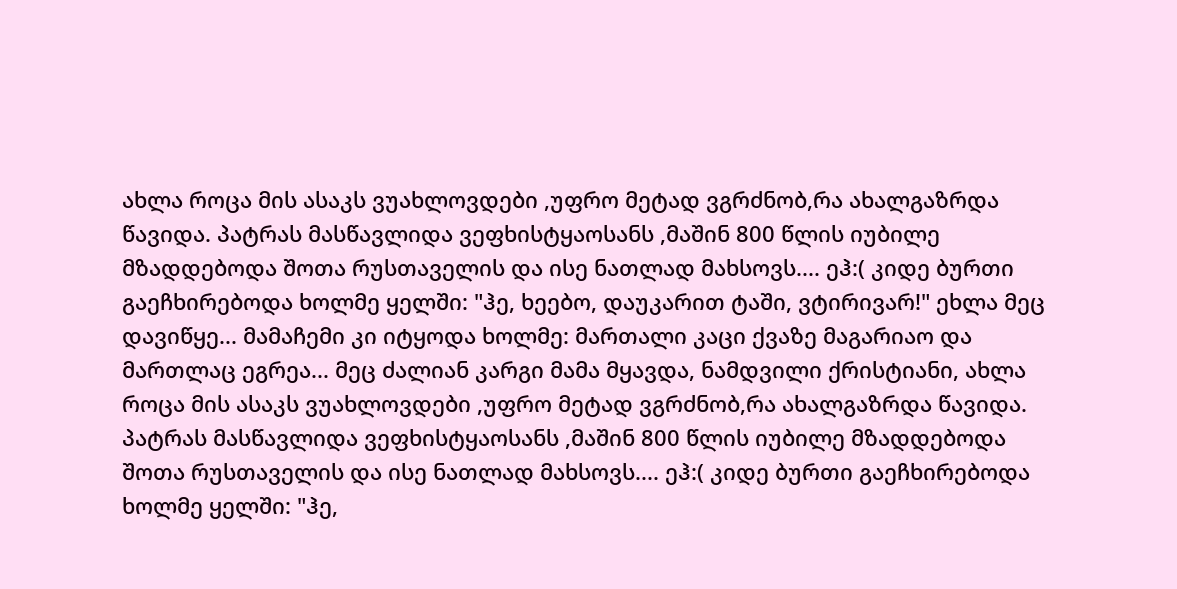ახლა როცა მის ასაკს ვუახლოვდები ,უფრო მეტად ვგრძნობ,რა ახალგაზრდა წავიდა. პატრას მასწავლიდა ვეფხისტყაოსანს ,მაშინ 800 წლის იუბილე მზადდებოდა შოთა რუსთაველის და ისე ნათლად მახსოვს.... ეჰ:( კიდე ბურთი გაეჩხირებოდა ხოლმე ყელში: "ჰე, ხეებო, დაუკარით ტაში, ვტირივარ!" ეხლა მეც დავიწყე... მამაჩემი კი იტყოდა ხოლმე: მართალი კაცი ქვაზე მაგარიაო და მართლაც ეგრეა... მეც ძალიან კარგი მამა მყავდა, ნამდვილი ქრისტიანი, ახლა როცა მის ასაკს ვუახლოვდები ,უფრო მეტად ვგრძნობ,რა ახალგაზრდა წავიდა. პატრას მასწავლიდა ვეფხისტყაოსანს ,მაშინ 800 წლის იუბილე მზადდებოდა შოთა რუსთაველის და ისე ნათლად მახსოვს.... ეჰ:( კიდე ბურთი გაეჩხირებოდა ხოლმე ყელში: "ჰე,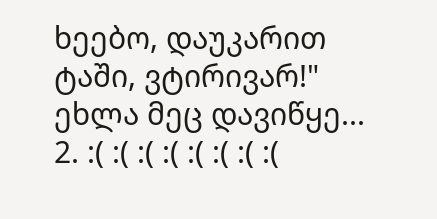ხეებო, დაუკარით ტაში, ვტირივარ!" ეხლა მეც დავიწყე...
2. :( :( :( :( :( :( :( :(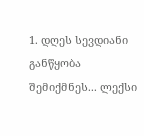1. დღეს სევდიანი განწყობა შემიქმნეს... ლექსი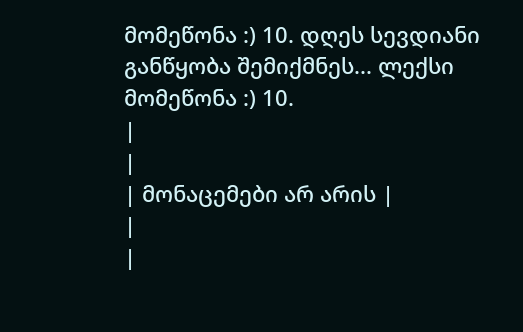მომეწონა :) 10. დღეს სევდიანი განწყობა შემიქმნეს... ლექსი მომეწონა :) 10.
|
|
| მონაცემები არ არის |
|
|